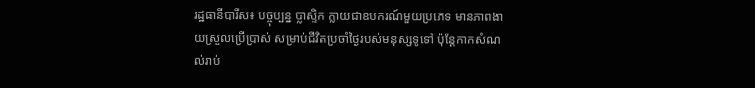រដ្ឋធានីបារីស៖ បច្ចុប្បន្ន ប្លាស្ទិក ក្លាយជាឧបករណ៍មួយប្រភេទ មានភាពងាយស្រួលប្រើប្រាស់ សម្រាប់ជីវិតប្រចាំថ្ងៃរបស់មនុស្សទូទៅ ប៉ុន្ដែកាកសំណល់រាប់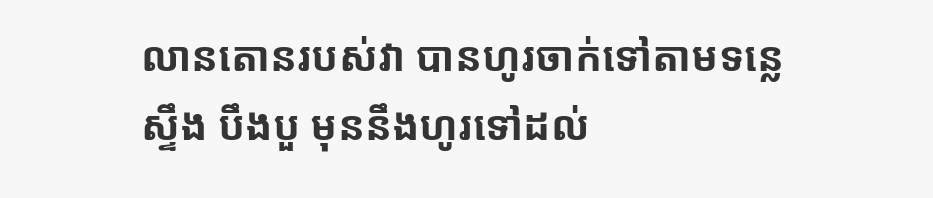លានតោនរបស់វា បានហូរចាក់ទៅតាមទន្លេ ស្ទឹង បឹងបួ មុននឹងហូរទៅដល់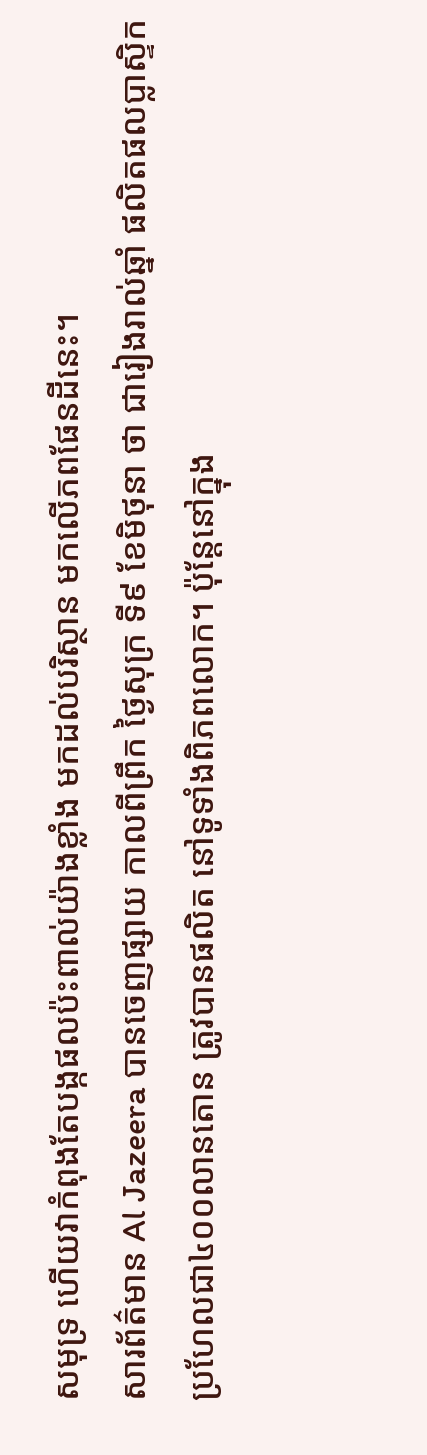សមុទ្រ ហើយវាកំពុងតែបង្កផលប៉ះពាល់យ៉ាងខ្លាំង មកដល់បរិស្ថាន មកលើភពផែនដីនេះ។
សារព័ត៌មាន Al Jazeera បានចេញផ្សាយ កាលពីព្រឹក ថ្ងៃសុក្រ ទី៩ ខែមិថុនា ថា ជារៀងរាល់ឆ្នាំ ផលិតផលប្លាស្ទិក ប្រហែលជា៤០០លានតោន ត្រូវបានផលិត នៅទូទាំងពិភពលោក។ ប៉ុន្ដែនៅក្នុង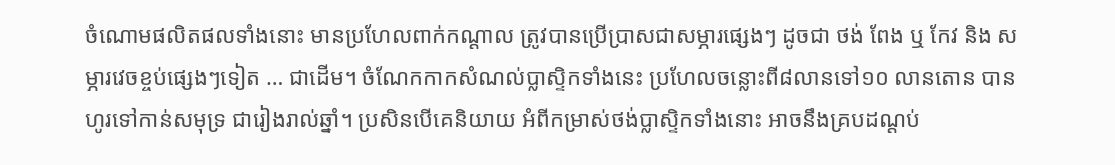ចំណោមផលិតផលទាំងនោះ មានប្រហែលពាក់កណ្ដាល ត្រូវបានប្រើប្រាសជាសម្ភារផ្សេងៗ ដូចជា ថង់ ពែង ឬ កែវ និង សម្ភារវេចខ្ចប់ផ្សេងៗទៀត … ជាដើម។ ចំណែកកាកសំណល់ប្លាស្ទិកទាំងនេះ ប្រហែលចន្លោះពី៨លានទៅ១០ លានតោន បានហូរទៅកាន់សមុទ្រ ជារៀងរាល់ឆ្នាំ។ ប្រសិនបើគេនិយាយ អំពីកម្រាស់ថង់ប្លាស្ទិកទាំងនោះ អាចនឹងគ្របដណ្តប់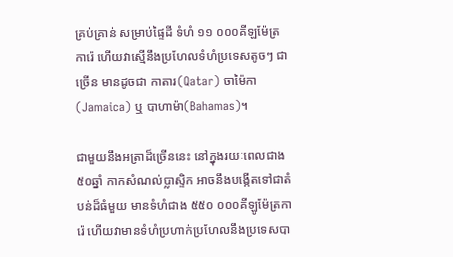គ្រប់គ្រាន់ សម្រាប់ផ្ទៃដី ទំហំ ១១ ០០០គីឡម៉ែត្រការ៉េ ហើយវាស្មើនឹងប្រហែលទំហំប្រទេសតូចៗ ជាច្រើន មានដូចជា កាតារ(Qatar) ចាម៉ៃកា (Jamaica) ឬ បាហាម៉ា(Bahamas)។

ជាមួយនឹងអត្រាដ៏ច្រើននេះ នៅក្នុងរយៈពេលជាង៥០ឆ្នាំ កាកសំណល់ប្លាស្ទិក អាចនឹងបង្កើតទៅជាតំបន់ដ៏ធំមួយ មានទំហំជាង ៥៥០ ០០០គីឡូម៉ែត្រការ៉េ ហើយវាមានទំហំប្រហាក់ប្រហែលនឹងប្រទេសបា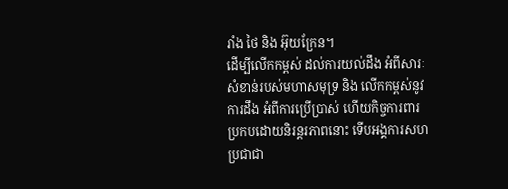រាំង ថៃ និង អ៊ុយក្រែន។
ដើម្បីលើកកម្ពស់ ដល់ការយល់ដឹង អំពីសារៈសំខាន់របស់មហាសមុទ្រ និង លើកកម្ពស់នូវការដឹង អំពីការប្រើប្រាស់ ហើយកិច្ចការពារ ប្រកបដោយនិរន្តរភាពនោះ ទើបអង្គការសហប្រជាជា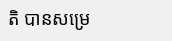តិ បានសម្រេ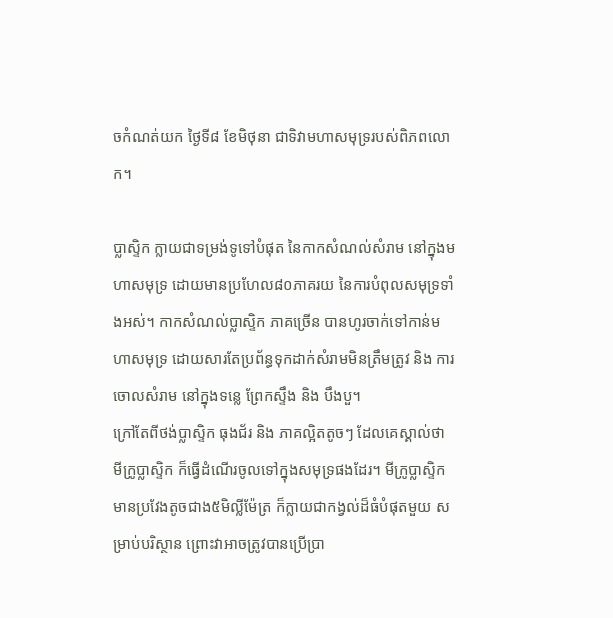ចកំណត់យក ថ្ងៃទី៨ ខែមិថុនា ជាទិវាមហាសមុទ្ររបស់ពិភពលោក។

ប្លាស្ទិក ក្លាយជាទម្រង់ទូទៅបំផុត នៃកាកសំណល់សំរាម នៅក្នុងមហាសមុទ្រ ដោយមានប្រហែល៨០ភាគរយ នៃការបំពុលសមុទ្រទាំងអស់។ កាកសំណល់ប្លាស្ទិក ភាគច្រើន បានហូរចាក់ទៅកាន់មហាសមុទ្រ ដោយសារតែប្រព័ន្ធទុកដាក់សំរាមមិនត្រឹមត្រូវ និង ការចោលសំរាម នៅក្នុងទន្លេ ព្រែកស្ទឹង និង បឹងបួ។
ក្រៅតែពីថង់ប្លាស្ទិក ធុងជ័រ និង ភាគល្អិតតូចៗ ដែលគេស្គាល់ថា មីក្រូប្លាស្ទិក ក៏ធ្វើដំណើរចូលទៅក្នុងសមុទ្រផងដែរ។ មីក្រូប្លាស្ទិក មានប្រវែងតូចជាង៥មិល្លីម៉ែត្រ ក៏ក្លាយជាកង្វល់ដ៏ធំបំផុតមួយ សម្រាប់បរិស្ថាន ព្រោះវាអាចត្រូវបានប្រើប្រា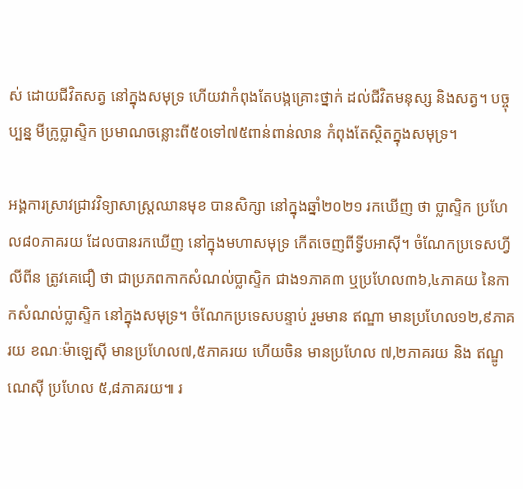ស់ ដោយជីវិតសត្វ នៅក្នុងសមុទ្រ ហើយវាកំពុងតែបង្កគ្រោះថ្នាក់ ដល់ជីវិតមនុស្ស និងសត្វ។ បច្ចុប្បន្ន មីក្រូប្លាស្ទិក ប្រមាណចន្លោះពី៥០ទៅ៧៥ពាន់ពាន់លាន កំពុងតែស្ថិតក្នុងសមុទ្រ។

អង្គការស្រាវជ្រាវវិទ្យាសាស្រ្ដឈានមុខ បានសិក្សា នៅក្នុងឆ្នាំ២០២១ រកឃើញ ថា ប្លាស្ទិក ប្រហែល៨០ភាគរយ ដែលបានរកឃើញ នៅក្នុងមហាសមុទ្រ កើតចេញពីទ្វីបអាស៊ី។ ចំណែកប្រទេសហ្វីលីពីន ត្រូវគេជឿ ថា ជាប្រភពកាកសំណល់ប្លាស្ទិក ជាង១ភាគ៣ ឬប្រហែល៣៦,៤ភាគយ នៃកាកសំណល់ប្លាស្ទិក នៅក្នុងសមុទ្រ។ ចំណែកប្រទេសបន្ទាប់ រួមមាន ឥណ្ឌា មានប្រហែល១២,៩ភាគរយ ខណៈម៉ាឡេស៊ី មានប្រហែល៧,៥ភាគរយ ហើយចិន មានប្រហែល ៧,២ភាគរយ និង ឥណ្ឌូណេស៊ី ប្រហែល ៥,៨ភាគរយ៕ រ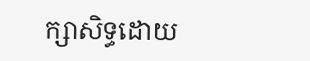ក្សាសិទ្ធដោយ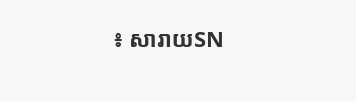៖ សារាយSN